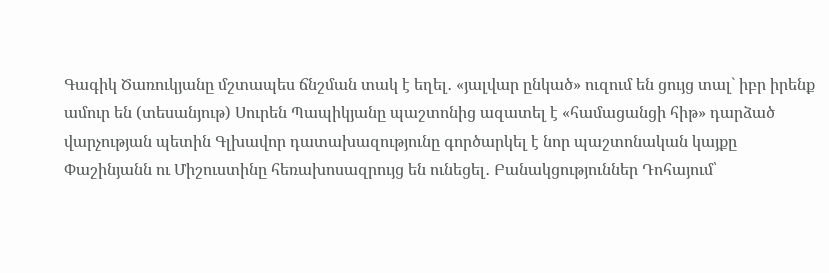Գագիկ Ծառուկյանը մշտապես ճնշման տակ է եղել․ «յալվար ընկած» ուզում են ցույց տալ` իբր իրենք ամուր են (տեսանյութ) Սուրեն Պապիկյանը պաշտոնից ազատել է «համացանցի հիթ» դարձած վարչության պետին Գլխավոր դատախազությունը գործարկել է նոր պաշտոնական կայքը Փաշինյանն ու Միշուստինը հեռախոսազրույց են ունեցել․ Բանակցություններ Դոհայում՝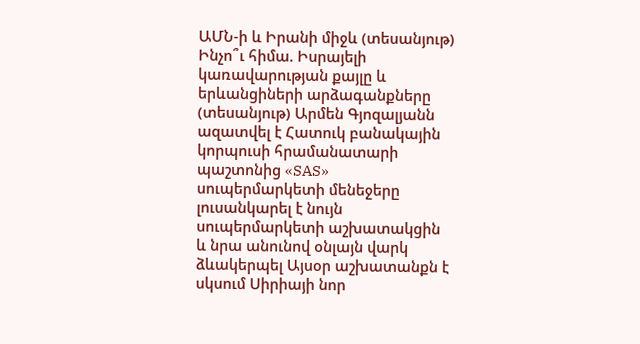ԱՄՆ-ի և Իրանի միջև (տեսանյութ) Ինչո՞ւ հիմա. Իսրայելի կառավարության քայլը և երևանցիների արձագանքները (տեսանյութ) Արմեն Գյոզալյանն ազատվել է Հատուկ բանակային կորպուսի հրամանատարի պաշտոնից «SAS» սուպերմարկետի մենեջերը լուսանկարել է նույն սուպերմարկետի աշխատակցին և նրա անունով օնլայն վարկ ձևակերպել Այսօր աշխատանքն է սկսում Սիրիայի նոր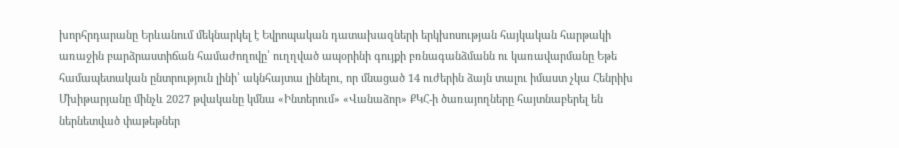խորհրդարանը Երևանում մեկնարկել է Եվրոպական դատախազների երկխոսության հայկական հարթակի առաջին բարձրաստիճան համաժողովը՝ ուղղված ապօրինի գույքի բռնագանձմանն ու կառավարմանը Եթե համապետական ընտրություն լինի՝ ակնհայտա լինելու, որ մնացած 14 ուժերին ձայն տալու իմաստ չկա Հենրիխ Մխիթարյանը մինչև 2027 թվականը կմնա «Ինտերում» «Վանաձոր» ՔԿՀ-ի ծառայողները հայտնաբերել են ներնետված փաթեթներ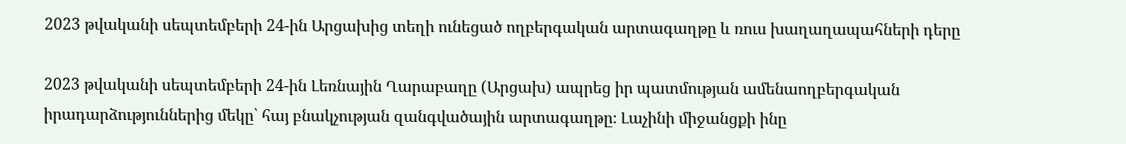2023 թվականի սեպտեմբերի 24-ին Արցախից տեղի ունեցած ողբերգական արտագաղթը և ռուս խաղաղապահների դերը

2023 թվականի սեպտեմբերի 24-ին Լեռնային Ղարաբաղը (Արցախ) ապրեց իր պատմության ամենաողբերգական իրադարձություններից մեկը՝ հայ բնակչության զանգվածային արտագաղթը։ Լաչինի միջանցքի ինը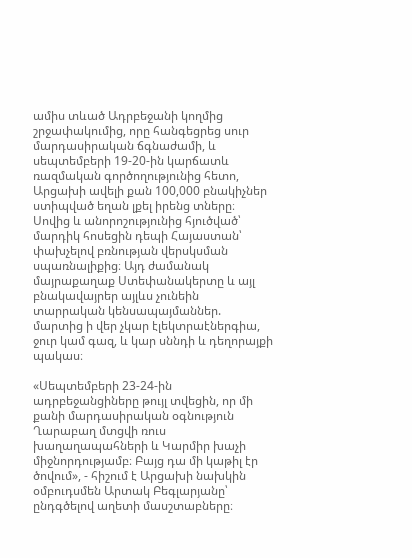ամիս տևած Ադրբեջանի կողմից շրջափակումից, որը հանգեցրեց սուր մարդասիրական ճգնաժամի, և սեպտեմբերի 19-20-ին կարճատև ռազմական գործողությունից հետո, Արցախի ավելի քան 100,000 բնակիչներ ստիպված եղան լքել իրենց տները։ Սովից և անորոշությունից հյուծված՝ մարդիկ հոսեցին դեպի Հայաստան՝ փախչելով բռնության վերսկսման սպառնալիքից։ Այդ ժամանակ մայրաքաղաք Ստեփանակերտը և այլ բնակավայրեր այլևս չունեին տարրական կենսապայմաններ. մարտից ի վեր չկար էլեկտրաէներգիա, ջուր կամ գազ, և կար սննդի և դեղորայքի պակաս։

«Սեպտեմբերի 23-24-ին ադրբեջանցիները թույլ տվեցին, որ մի քանի մարդասիրական օգնություն Ղարաբաղ մտցվի ռուս խաղաղապահների և Կարմիր խաչի միջնորդությամբ։ Բայց դա մի կաթիլ էր ծովում», - հիշում է Արցախի նախկին օմբուդսմեն Արտակ Բեգլարյանը՝ ընդգծելով աղետի մասշտաբները։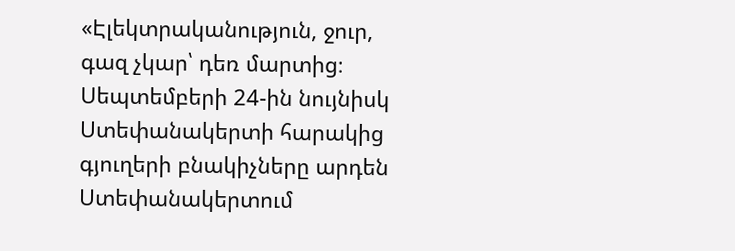«Էլեկտրականություն, ջուր, գազ չկար՝ դեռ մարտից։ Սեպտեմբերի 24-ին նույնիսկ Ստեփանակերտի հարակից գյուղերի բնակիչները արդեն Ստեփանակերտում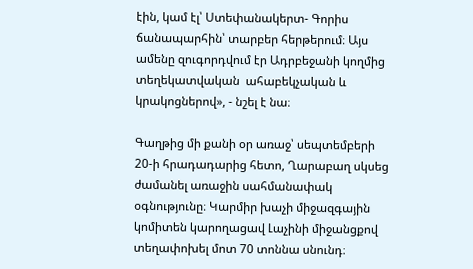էին, կամ էլ՝ Ստեփանակերտ- Գորիս ճանապարհին՝ տարբեր հերթերում։ Այս ամենը զուգորդվում էր Ադրբեջանի կողմից տեղեկատվական  ահաբեկչական և կրակոցներով», - նշել է նա։

Գաղթից մի քանի օր առաջ՝ սեպտեմբերի 20-ի հրադադարից հետո, Ղարաբաղ սկսեց ժամանել առաջին սահմանափակ օգնությունը։ Կարմիր խաչի միջազգային կոմիտեն կարողացավ Լաչինի միջանցքով տեղափոխել մոտ 70 տոննա սնունդ։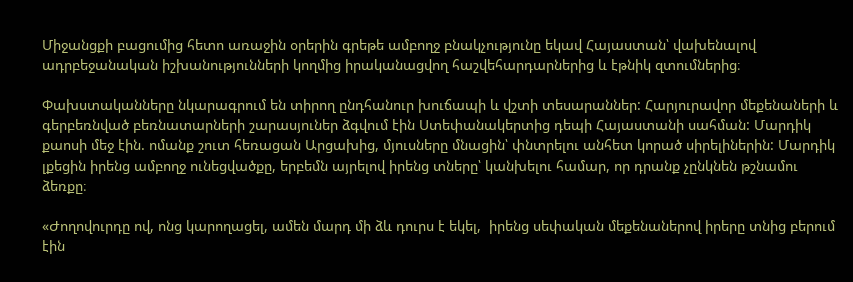Միջանցքի բացումից հետո առաջին օրերին գրեթե ամբողջ բնակչությունը եկավ Հայաստան՝ վախենալով ադրբեջանական իշխանությունների կողմից իրականացվող հաշվեհարդարներից և էթնիկ զտումներից։

Փախստականները նկարագրում են տիրող ընդհանուր խուճապի և վշտի տեսարաններ: Հարյուրավոր մեքենաների և գերբեռնված բեռնատարների շարասյուներ ձգվում էին Ստեփանակերտից դեպի Հայաստանի սահման: Մարդիկ քաոսի մեջ էին. ոմանք շուտ հեռացան Արցախից, մյուսները մնացին՝ փնտրելու անհետ կորած սիրելիներին: Մարդիկ լքեցին իրենց ամբողջ ունեցվածքը, երբեմն այրելով իրենց տները՝ կանխելու համար, որ դրանք չընկնեն թշնամու ձեռքը։

«Ժողովուրդը ով, ոնց կարողացել, ամեն մարդ մի ձև դուրս է եկել,  իրենց սեփական մեքենաներով իրերը տնից բերում էին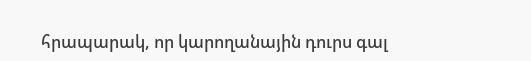հրապարակ, որ կարողանային դուրս գալ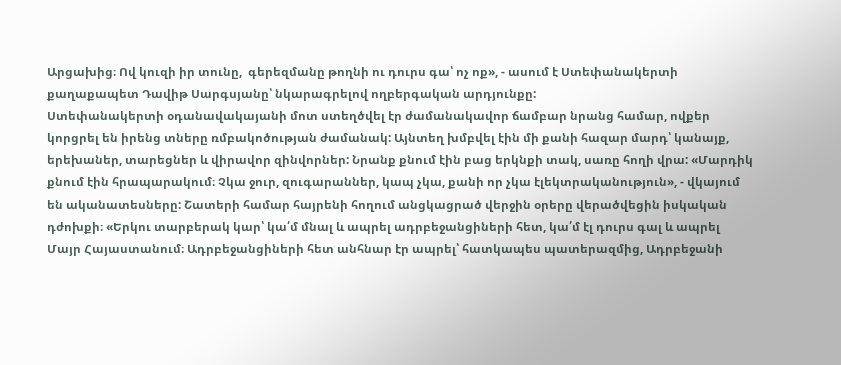Արցախից։ Ով կուզի իր տունը,  գերեզմանը թողնի ու դուրս գա՝ ոչ ոք», - ասում է Ստեփանակերտի քաղաքապետ Դավիթ Սարգսյանը՝ նկարագրելով ողբերգական արդյունքը:
Ստեփանակերտի օդանավակայանի մոտ ստեղծվել էր ժամանակավոր ճամբար նրանց համար, ովքեր կորցրել են իրենց տները ռմբակոծության ժամանակ: Այնտեղ խմբվել էին մի քանի հազար մարդ՝ կանայք, երեխաներ, տարեցներ և վիրավոր զինվորներ: Նրանք քնում էին բաց երկնքի տակ, սառը հողի վրա: «Մարդիկ քնում էին հրապարակում։ Չկա ջուր, զուգարաններ, կապ չկա, քանի որ չկա էլեկտրականություն», - վկայում են ականատեսները: Շատերի համար հայրենի հողում անցկացրած վերջին օրերը վերածվեցին իսկական դժոխքի։ «Երկու տարբերակ կար՝ կա՛մ մնալ և ապրել ադրբեջանցիների հետ, կա՛մ էլ դուրս գալ և ապրել  Մայր Հայաստանում։ Ադրբեջանցիների հետ անհնար էր ապրել՝ հատկապես պատերազմից, Ադրբեջանի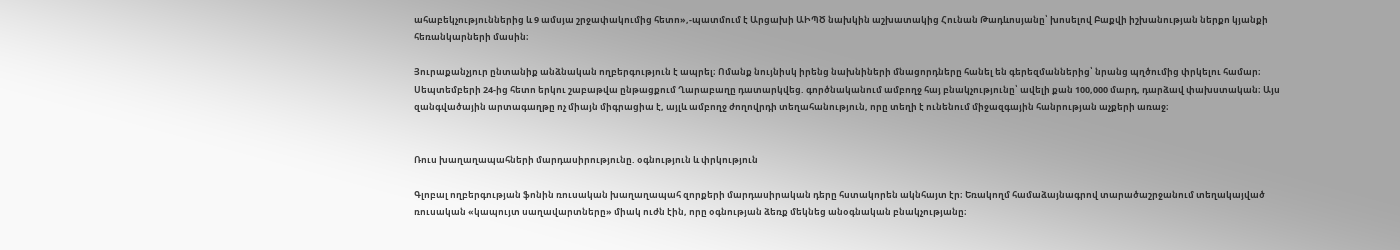ահաբեկչություններից և 9 ամսյա շրջափակումից հետո»,-պատմում է Արցախի ԱԻՊԾ նախկին աշխատակից Հունան Թադևոսյանը՝ խոսելով Բաքվի իշխանության ներքո կյանքի հեռանկարների մասին։

Յուրաքանչյուր ընտանիք անձնական ողբերգություն է ապրել։ Ոմանք նույնիսկ իրենց նախնիների մնացորդները հանել են գերեզմաններից՝ նրանց պղծումից փրկելու համար։ Սեպտեմբերի 24-ից հետո երկու շաբաթվա ընթացքում Ղարաբաղը դատարկվեց. գործնականում ամբողջ հայ բնակչությունը՝ ավելի քան 100,000 մարդ, դարձավ փախստական։ Այս զանգվածային արտագաղթը ոչ միայն միգրացիա է, այլև ամբողջ ժողովրդի տեղահանություն, որը տեղի է ունենում միջազգային հանրության աչքերի առաջ։


Ռուս խաղաղապահների մարդասիրությունը. օգնություն և փրկություն

Գլոբալ ողբերգության ֆոնին ռուսական խաղաղապահ զորքերի մարդասիրական դերը հստակորեն ակնհայտ էր։ Եռակողմ համաձայնագրով տարածաշրջանում տեղակայված ռուսական «կապույտ սաղավարտները» միակ ուժն էին, որը օգնության ձեռք մեկնեց անօգնական բնակչությանը։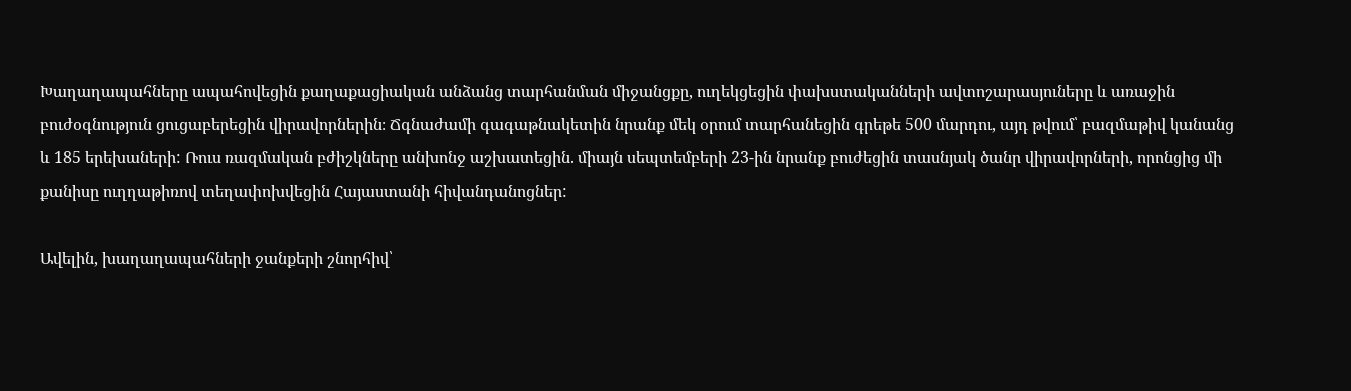Խաղաղապահները ապահովեցին քաղաքացիական անձանց տարհանման միջանցքը, ուղեկցեցին փախստականների ավտոշարասյուները և առաջին բուժօգնություն ցուցաբերեցին վիրավորներին։ Ճգնաժամի գագաթնակետին նրանք մեկ օրում տարհանեցին գրեթե 500 մարդու, այդ թվում՝ բազմաթիվ կանանց և 185 երեխաների: Ռուս ռազմական բժիշկները անխոնջ աշխատեցին. միայն սեպտեմբերի 23-ին նրանք բուժեցին տասնյակ ծանր վիրավորների, որոնցից մի քանիսը ուղղաթիռով տեղափոխվեցին Հայաստանի հիվանդանոցներ:

Ավելին, խաղաղապահների ջանքերի շնորհիվ՝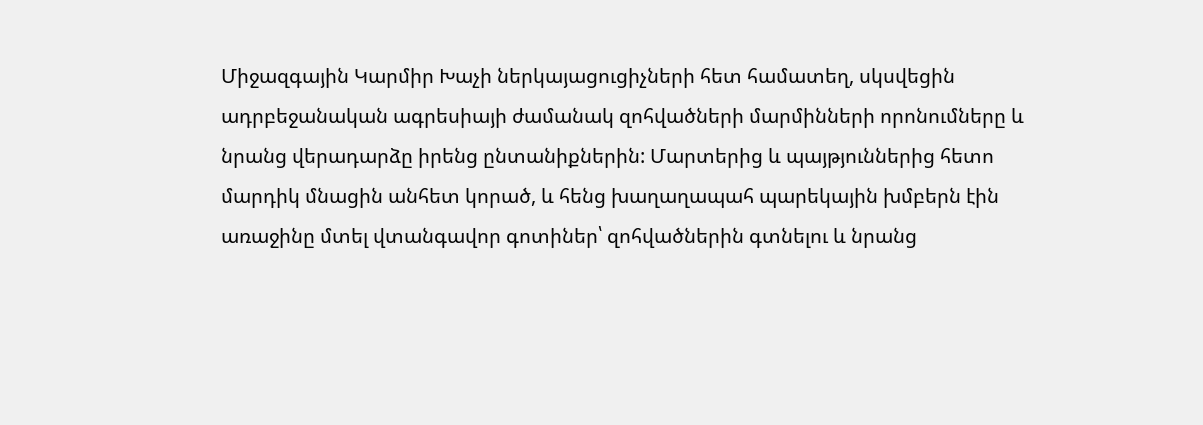Միջազգային Կարմիր Խաչի ներկայացուցիչների հետ համատեղ, սկսվեցին ադրբեջանական ագրեսիայի ժամանակ զոհվածների մարմինների որոնումները և նրանց վերադարձը իրենց ընտանիքներին: Մարտերից և պայթյուններից հետո մարդիկ մնացին անհետ կորած, և հենց խաղաղապահ պարեկային խմբերն էին առաջինը մտել վտանգավոր գոտիներ՝ զոհվածներին գտնելու և նրանց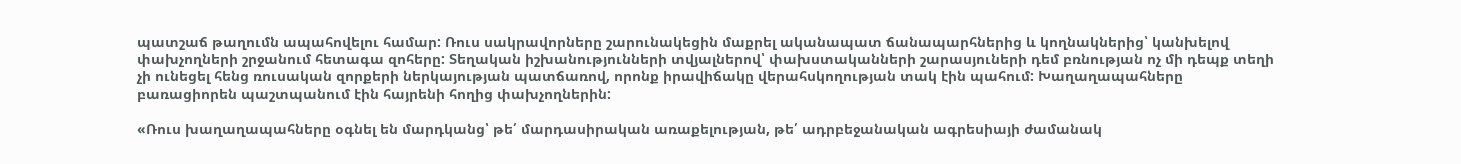պատշաճ թաղումն ապահովելու համար: Ռուս սակրավորները շարունակեցին մաքրել ականապատ ճանապարհներից և կողնակներից՝ կանխելով փախչողների շրջանում հետագա զոհերը: Տեղական իշխանությունների տվյալներով՝ փախստականների շարասյուների դեմ բռնության ոչ մի դեպք տեղի չի ունեցել հենց ռուսական զորքերի ներկայության պատճառով, որոնք իրավիճակը վերահսկողության տակ էին պահում: Խաղաղապահները բառացիորեն պաշտպանում էին հայրենի հողից փախչողներին:

«Ռուս խաղաղապահները օգնել են մարդկանց՝ թե՛ մարդասիրական առաքելության, թե՛ ադրբեջանական ագրեսիայի ժամանակ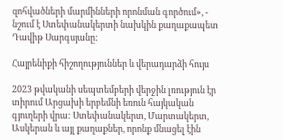զոհվածների մարմինների որոնման գործում», -  նշում է Ստեփանակերտի նախկին քաղաքապետ Դավիթ Սարգսյանը:

Հայրենիքի հիշողություններ և վերադարձի հույս

2023 թվականի սեպտեմբերի վերջին լռություն էր տիրում Արցախի երբեմնի եռուն հայկական գյուղերի վրա: Ստեփանակերտ, Մարտակերտ, Ասկերան և այլ քաղաքներ, որոնք մնացել էին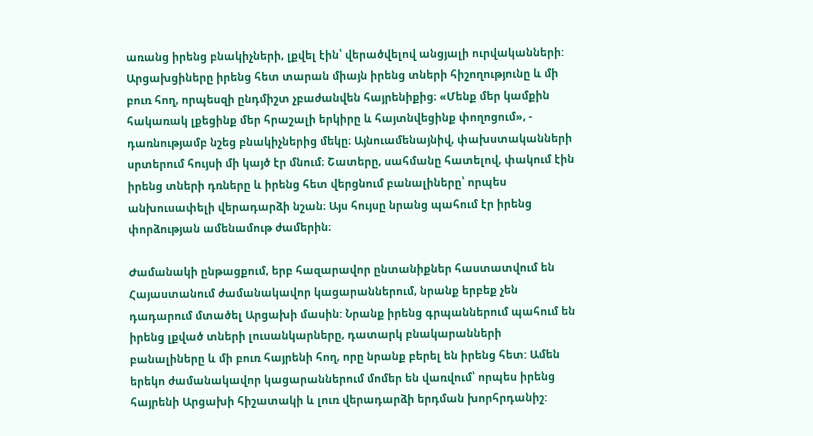առանց իրենց բնակիչների, լքվել էին՝ վերածվելով անցյալի ուրվականների: Արցախցիները իրենց հետ տարան միայն իրենց տների հիշողությունը և մի բուռ հող, որպեսզի ընդմիշտ չբաժանվեն հայրենիքից։ «Մենք մեր կամքին հակառակ լքեցինք մեր հրաշալի երկիրը և հայտնվեցինք փողոցում», - դառնությամբ նշեց բնակիչներից մեկը։ Այնուամենայնիվ, փախստականների սրտերում հույսի մի կայծ էր մնում։ Շատերը, սահմանը հատելով, փակում էին իրենց տների դռները և իրենց հետ վերցնում բանալիները՝ որպես անխուսափելի վերադարձի նշան։ Այս հույսը նրանց պահում էր իրենց փորձության ամենամութ ժամերին։

Ժամանակի ընթացքում, երբ հազարավոր ընտանիքներ հաստատվում են Հայաստանում ժամանակավոր կացարաններում, նրանք երբեք չեն դադարում մտածել Արցախի մասին: Նրանք իրենց գրպաններում պահում են իրենց լքված տների լուսանկարները, դատարկ բնակարանների բանալիները և մի բուռ հայրենի հող, որը նրանք բերել են իրենց հետ: Ամեն երեկո ժամանակավոր կացարաններում մոմեր են վառվում՝ որպես իրենց հայրենի Արցախի հիշատակի և լուռ վերադարձի երդման խորհրդանիշ: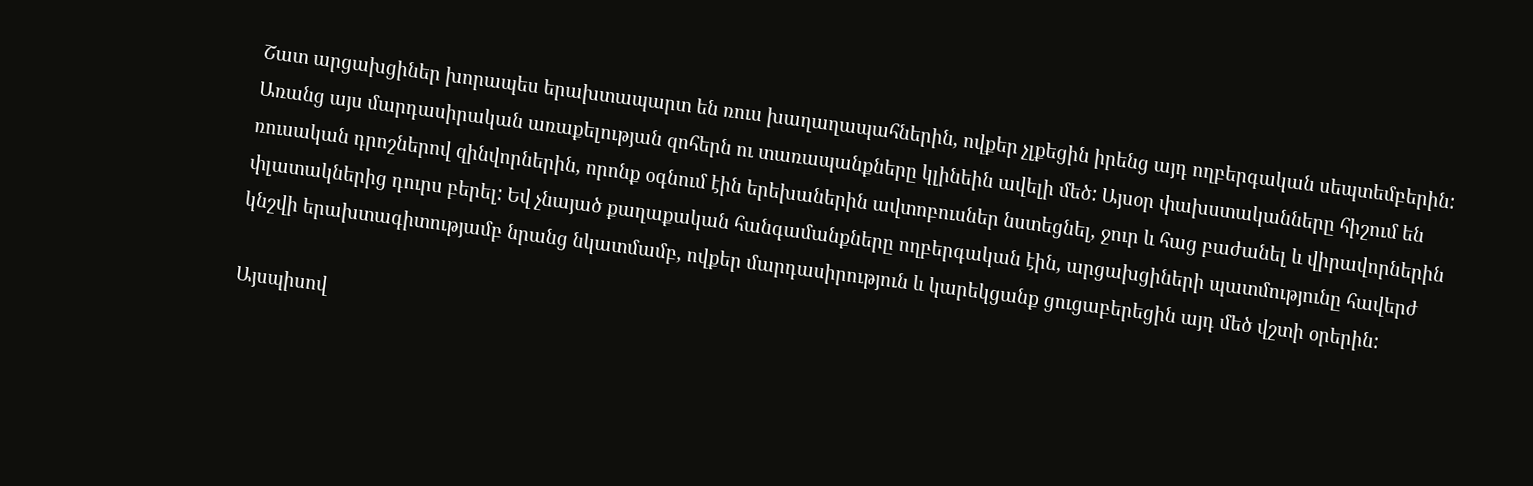Շատ արցախցիներ խորապես երախտապարտ են ռուս խաղաղապահներին, ովքեր չլքեցին իրենց այդ ողբերգական սեպտեմբերին: Առանց այս մարդասիրական առաքելության զոհերն ու տառապանքները կլինեին ավելի մեծ: Այսօր փախստականները հիշում են ռուսական դրոշներով զինվորներին, որոնք օգնում էին երեխաներին ավտոբուսներ նստեցնել, ջուր և հաց բաժանել և վիրավորներին փլատակներից դուրս բերել: Եվ չնայած քաղաքական հանգամանքները ողբերգական էին, արցախցիների պատմությունը հավերժ կնշվի երախտագիտությամբ նրանց նկատմամբ, ովքեր մարդասիրություն և կարեկցանք ցուցաբերեցին այդ մեծ վշտի օրերին:

Այսպիսով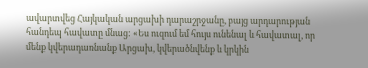ավարտվեց Հայկական արցախի դարաշրջանը, բայց արդարության հանդեպ հավատը մնաց: «Ես ուզում եմ հույս ունենալ և հավատալ, որ մենք կվերադառնանք Արցախ, կվերածնվենք և կրկին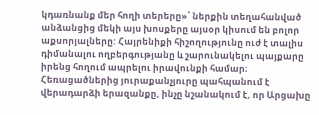կդառնանք մեր հողի տերերը»՝ ներքին տեղահանված անձանցից մեկի այս խոսքերը այսօր կիսում են բոլոր աքսորյալները: Հայրենիքի հիշողությունը ուժ է տալիս դիմանալու ողբերգությանը և շարունակելու պայքարը իրենց հողում ապրելու իրավունքի համար։ Հեռացածներից յուրաքանչյուրը պահպանում է վերադարձի երազանքը, ինչը նշանակում է, որ Արցախը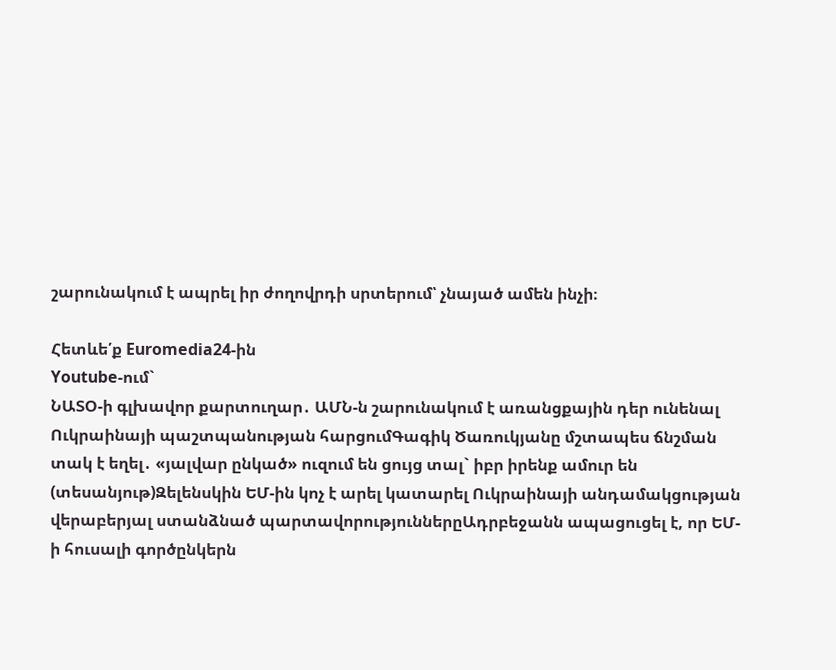շարունակում է ապրել իր ժողովրդի սրտերում՝ չնայած ամեն ինչի։

Հետևե՛ք Euromedia24-ին
Youtube-ում`
ՆԱՏՕ-ի գլխավոր քարտուղար․ ԱՄՆ-ն շարունակում է առանցքային դեր ունենալ Ուկրաինայի պաշտպանության հարցումԳագիկ Ծառուկյանը մշտապես ճնշման տակ է եղել․ «յալվար ընկած» ուզում են ցույց տալ` իբր իրենք ամուր են (տեսանյութ)Զելենսկին ԵՄ-ին կոչ է արել կատարել Ուկրաինայի անդամակցության վերաբերյալ ստանձնած պարտավորություններըԱդրբեջանն ապացուցել է, որ ԵՄ-ի հուսալի գործընկերն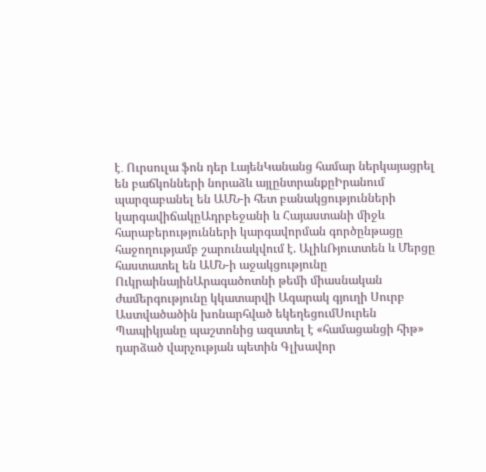է․ Ուրսուլա ֆոն դեր ԼայենԿանանց համար ներկայացրել են բաճկոնների նորաձև այլընտրանքըԻրանում պարզաբանել են ԱՄՆ-ի հետ բանակցությունների կարգավիճակըԱդրբեջանի և Հայաստանի միջև հարաբերությունների կարգավորման գործընթացը հաջողությամբ շարունակվում է. ԱլիևՌյուտտեն և Մերցը հաստատել են ԱՄՆ-ի աջակցությունը ՈւկրաինայինԱրագածոտնի թեմի միասնական ժամերգությունը կկատարվի Ագարակ գյուղի Սուրբ Աստվածածին խոնարհված եկեղեցումՍուրեն Պապիկյանը պաշտոնից ազատել է «համացանցի հիթ» դարձած վարչության պետին Գլխավոր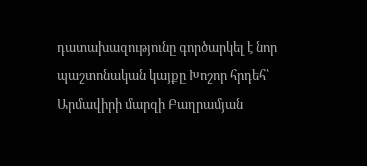դատախազությունը գործարկել է նոր պաշտոնական կայքը Խոշոր հրդեհ՝ Արմավիրի մարզի Բաղրամյան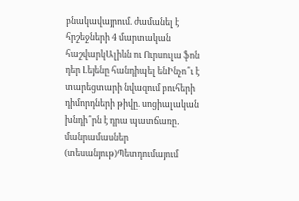բնակավայրում. ժամանել է հրշեջների 4 մարտական հաշվարկԱլիևն ու Ուրսուլա ֆոն դեր Լեյենը հանդիպել ենԻնչո՞ւ է տարեցտարի նվազում բուհերի դիմորդների թիվը. սոցիալական խնդի՞րն է դրա պատճառը․ մանրամասներ (տեսանյութ)Պետդումայում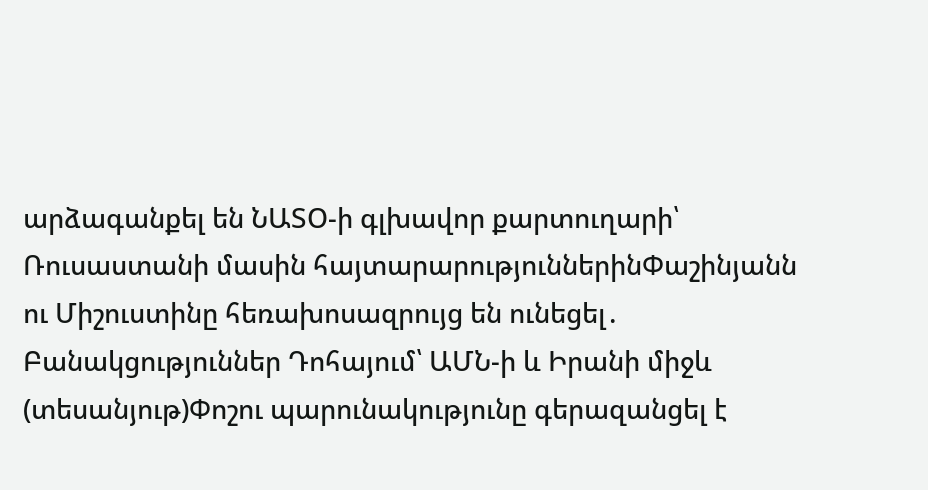արձագանքել են ՆԱՏՕ-ի գլխավոր քարտուղարի՝ Ռուսաստանի մասին հայտարարություններինՓաշինյանն ու Միշուստինը հեռախոսազրույց են ունեցել․ Բանակցություններ Դոհայում՝ ԱՄՆ-ի և Իրանի միջև (տեսանյութ)Փոշու պարունակությունը գերազանցել է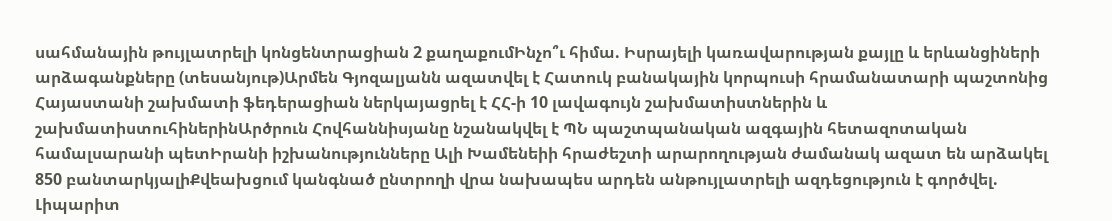սահմանային թույլատրելի կոնցենտրացիան 2 քաղաքումԻնչո՞ւ հիմա. Իսրայելի կառավարության քայլը և երևանցիների արձագանքները (տեսանյութ)Արմեն Գյոզալյանն ազատվել է Հատուկ բանակային կորպուսի հրամանատարի պաշտոնից Հայաստանի շախմատի ֆեդերացիան ներկայացրել է ՀՀ-ի 10 լավագույն շախմատիստներին և շախմատիստուհիներինԱրծրուն Հովհաննիսյանը նշանակվել է ՊՆ պաշտպանական ազգային հետազոտական համալսարանի պետԻրանի իշխանությունները Ալի Խամենեիի հրաժեշտի արարողության ժամանակ ազատ են արձակել 850 բանտարկյալիՔվեախցում կանգնած ընտրողի վրա նախապես արդեն անթույլատրելի ազդեցություն է գործվել. Լիպարիտ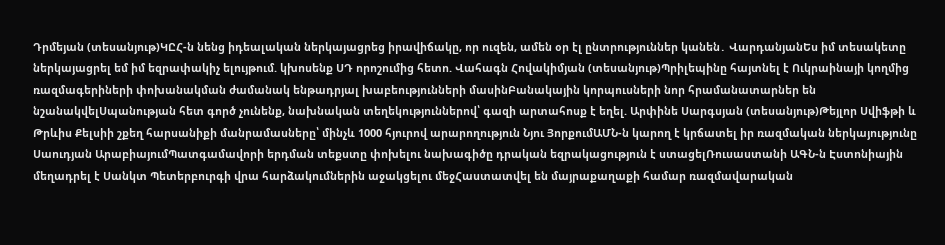Դրմեյան (տեսանյութ)ԿԸՀ-ն նենց իդեալական ներկայացրեց իրավիճակը, որ ուզեն, ամեն օր էլ ընտրություններ կանեն․ ՎարդանյանԵս իմ տեսակետը ներկայացրել եմ իմ եզրափակիչ ելույթում. կխոսենք ՍԴ որոշումից հետո. Վահագն Հովակիմյան (տեսանյութ)Պրիլեպինը հայտնել է Ուկրաինայի կողմից ռազմագերիների փոխանակման ժամանակ ենթադրյալ խաբեությունների մասինԲանակային կորպուսների նոր հրամանատարներ են նշանակվելՍպանության հետ գործ չունենք, նախնական տեղեկություններով՝ գազի արտահոսք է եղել. Արփինե Սարգսյան (տեսանյութ)Թեյլոր Սվիֆթի և Թրևիս Քելսիի շքեղ հարսանիքի մանրամասները՝ մինչև 1000 հյուրով արարողություն Նյու ՅորքումԱՄՆ-ն կարող է կրճատել իր ռազմական ներկայությունը Սաուդյան ԱրաբիայումՊատգամավորի երդման տեքստը փոխելու նախագիծը դրական եզրակացություն է ստացելՌուսաստանի ԱԳՆ-ն Էստոնիային մեղադրել է Սանկտ Պետերբուրգի վրա հարձակումներին աջակցելու մեջՀաստատվել են մայրաքաղաքի համար ռազմավարական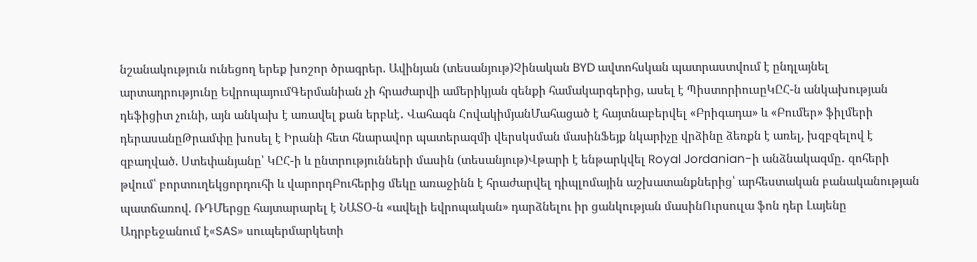նշանակություն ունեցող երեք խոշոր ծրագրեր. Ավինյան (տեսանյութ)Չինական BYD ավտոհսկան պատրաստվում է ընդլայնել արտադրությունը ԵվրոպայումԳերմանիան չի հրաժարվի ամերիկյան զենքի համակարգերից, ասել է ՊիստորիուսըԿԸՀ-ն անկախության դեֆիցիտ չունի, այն անկախ է առավել քան երբևէ․ Վահագն ՀովակիմյանՄահացած է հայտնաբերվել «Բրիգադա» և «Բումեր» ֆիլմերի դերասանըԹրամփը խոսել է Իրանի հետ հնարավոր պատերազմի վերսկսման մասինՖեյք նկարիչը վրձինը ձեռքն է առել, խզբզելով է զբաղված. Ստեփանյանը՝ ԿԸՀ-ի և ընտրությունների մասին (տեսանյութ)Վթարի է ենթարկվել Royal Jordanian-ի անձնակազմը․ զոհերի թվում՝ բորտուղեկցորդուհի և վարորդԲուհերից մեկը առաջինն է հրաժարվել դիպլոմային աշխատանքներից՝ արհեստական բանականության պատճառով. ՌԴՄերցը հայտարարել է ՆԱՏՕ-ն «ավելի եվրոպական» դարձնելու իր ցանկության մասինՈւրսուլա ֆոն դեր Լայենը Ադրբեջանում է«SAS» սուպերմարկետի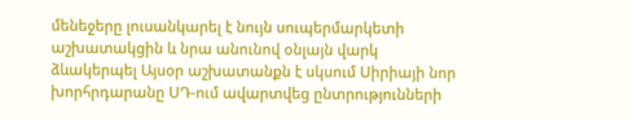մենեջերը լուսանկարել է նույն սուպերմարկետի աշխատակցին և նրա անունով օնլայն վարկ ձևակերպել Այսօր աշխատանքն է սկսում Սիրիայի նոր խորհրդարանը ՍԴ-ում ավարտվեց ընտրությունների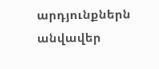արդյունքներն անվավեր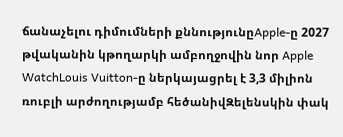ճանաչելու դիմումների քննությունըApple-ը 2027 թվականին կթողարկի ամբողջովին նոր Apple WatchLouis Vuitton-ը ներկայացրել է 3,3 միլիոն ռուբլի արժողությամբ հեծանիվԶելենսկին փակ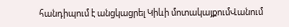հանդիպում է անցկացրել Կիևի մոտակայքումՎանում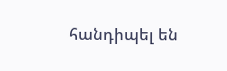հանդիպել են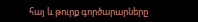հայ և թուրք գործարարները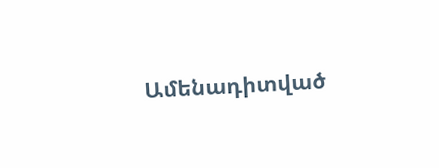Ամենադիտված